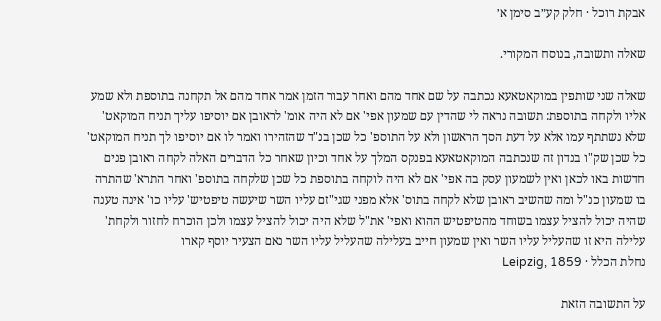אבקת רוכל · חלק קע״ב סימן א׳

שאלה ותשובה, בנוסח המקורי.

שאלה שני שותפין במוקאטאעא נכתבה על שם אחד מהם ואחר עבור הזמן אמר אחד מהם אל תקחנה בתוספת ולא שמע אליו ולקחה בתוספת: תשובה נראה לי שהדין עם שמעון אפי' אם לא היה אומ' לראובן אם יוסיפו עליך תניח המוקאט' שלא נשתתף עמו אלא על דעת הסך הראשון ולא על התוספ' כל שכן בנ"ד שהזהירו ואמר לו אם יוסיפו לך תניח המוקאט' כל שכן שק"ו בנדון זה שנכתבה המוקאטאעא בפנקס המלך על אחד וכיון שאחר כל הדברים האלה לקחה ראובן פנים חדשות באו לכאן ואין לשמעון עסק בה אפי' אם לא היה לוקחה בתוספת כל שכן שלקחה בתוספ' ואחר התרא' שהתרה בו שמעון כנ"ל ומה שהשיב ראובן שלא לקחה בתוס' אלא מפני שגי"זם עליו השר שיעשה טיפטיש' עליו כו' אינה טענה שהיה יכול להציל עצמו בשוחד מהטיפטיש ההוא ואפי' את"ל שלא היה יכול להציל עצמו ולכן הוכרח לחזור ולקחת' עלילה היא זו שהעליל עליו השר ואין שמעון חייב בעלילה שהעליל עליו השר נאם הצעיר יוסף קארו
נחלת הכלל · Leipzig, 1859

על התשובה הזאת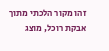זהו מקור הלכתי מתוך אבקת רוכל, מוצג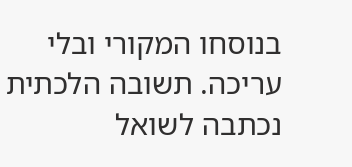בנוסחו המקורי ובלי עריכה. תשובה הלכתית נכתבה לשואל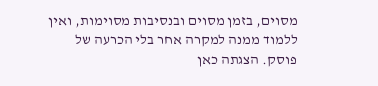מסוים, בזמן מסוים ובנסיבות מסוימות, ואין ללמוד ממנה למקרה אחר בלי הכרעה של פוסק. הצגתה כאן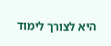היא לצורך לימוד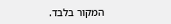המקור בלבד.